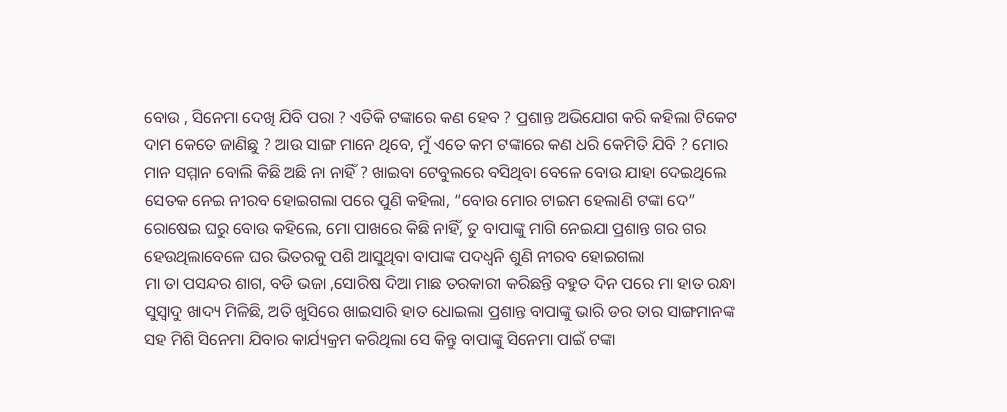ବୋଉ , ସିନେମା ଦେଖି ଯିବି ପରା ? ଏତିକି ଟଙ୍କାରେ କଣ ହେବ ? ପ୍ରଶାନ୍ତ ଅଭିଯୋଗ କରି କହିଲା ଟିକେଟ ଦାମ କେତେ ଜାଣିଛୁ ? ଆଉ ସାଙ୍ଗ ମାନେ ଥିବେ, ମୁଁ ଏତେ କମ ଟଙ୍କାରେ କଣ ଧରି କେମିତି ଯିବି ? ମୋର ମାନ ସମ୍ମାନ ବୋଲି କିଛି ଅଛି ନା ନାହିଁ ? ଖାଇବା ଟେବୁଲରେ ବସିଥିବା ବେଳେ ବୋଉ ଯାହା ଦେଇଥିଲେ ସେତକ ନେଇ ନୀରବ ହୋଇଗଲା ପରେ ପୁଣି କହିଲା, “ବୋଉ ମୋର ଟାଇମ ହେଲାଣି ଟଙ୍କା ଦେ” ରୋଷେଇ ଘରୁ ବୋଉ କହିଲେ, ମୋ ପାଖରେ କିଛି ନାହିଁ, ତୁ ବାପାଙ୍କୁ ମାଗି ନେଇଯା ପ୍ରଶାନ୍ତ ଗର ଗର ହେଉଥିଲାବେଳେ ଘର ଭିତରକୁ ପଶି ଆସୁଥିବା ବାପାଙ୍କ ପଦଧ୍ବନି ଶୁଣି ନୀରବ ହୋଇଗଲା
ମା ତା ପସନ୍ଦର ଶାଗ, ବଡି ଭଜା ,ସୋରିଷ ଦିଆ ମାଛ ତରକାରୀ କରିଛନ୍ତି ବହୁତ ଦିନ ପରେ ମା ହାତ ରନ୍ଧା ସୁସ୍ବାଦୁ ଖାଦ୍ୟ ମିଳିଛି, ଅତି ଖୁସିରେ ଖାଇସାରି ହାତ ଧୋଇଲା ପ୍ରଶାନ୍ତ ବାପାଙ୍କୁ ଭାରି ଡର ତାର ସାଙ୍ଗମାନଙ୍କ ସହ ମିଶି ସିନେମା ଯିବାର କାର୍ଯ୍ୟକ୍ରମ କରିଥିଲା ସେ କିନ୍ତୁ ବାପାଙ୍କୁ ସିନେମା ପାଇଁ ଟଙ୍କା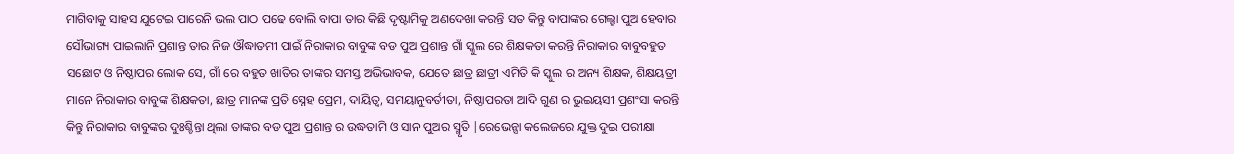ମାଗିବାକୁ ସାହସ ଯୁଟେଇ ପାରେନି ଭଲ ପାଠ ପଢେ ବୋଲି ବାପା ତାର କିଛି ଦୃଷ୍ଟାମିକୁ ଅଣଦେଖା କରନ୍ତି ସତ କିନ୍ତୁ ବାପାଙ୍କର ଗେଲ୍ହା ପୁଅ ହେବାର ସୌଭାଗ୍ୟ ପାଇଲାନି ପ୍ରଶାନ୍ତ ତାର ନିଜ ଔଦ୍ଧାତମୀ ପାଇଁ ନିରାକାର ବାବୁଙ୍କ ବଡ ପୁଅ ପ୍ରଶାନ୍ତ ଗାଁ ସ୍କୁଲ ରେ ଶିକ୍ଷକତା କରନ୍ତି ନିରାକାର ବାବୁବହୁତ ସଛୋଟ ଓ ନିଷ୍ଠାପର ଲୋକ ସେ, ଗାଁ ରେ ବହୁତ ଖାତିର ତାଙ୍କର ସମସ୍ତ ଅଭିଭାବକ, ଯେତେ ଛାତ୍ର ଛାତ୍ରୀ ଏମିତି କି ସ୍କୁଲ ର ଅନ୍ୟ ଶିକ୍ଷକ, ଶିକ୍ଷୟତ୍ରୀ ମାନେ ନିରାକାର ବାବୁଙ୍କ ଶିକ୍ଷକତା, ଛାତ୍ର ମାନଙ୍କ ପ୍ରତି ସ୍ନେହ ପ୍ରେମ, ଦାୟିତ୍ଵ, ସମୟାନୁବର୍ତୀତା, ନିଷ୍ଠାପରତା ଆଦି ଗୁଣ ର ଭୁଇୟସୀ ପ୍ରଶଂସା କରନ୍ତି କିନ୍ତୁ ନିରାକାର ବାବୁଙ୍କର ଦୁଃଶ୍ଚିନ୍ତା ଥିଲା ତାଙ୍କର ବଡ ପୁଅ ପ୍ରଶାନ୍ତ ର ଉଦ୍ଧତାମି ଓ ସାନ ପୁଅର ସ୍ମୃତି |ରେଭେନ୍ସା କଲେଜରେ ଯୁକ୍ତ ଦୁଇ ପରୀକ୍ଷା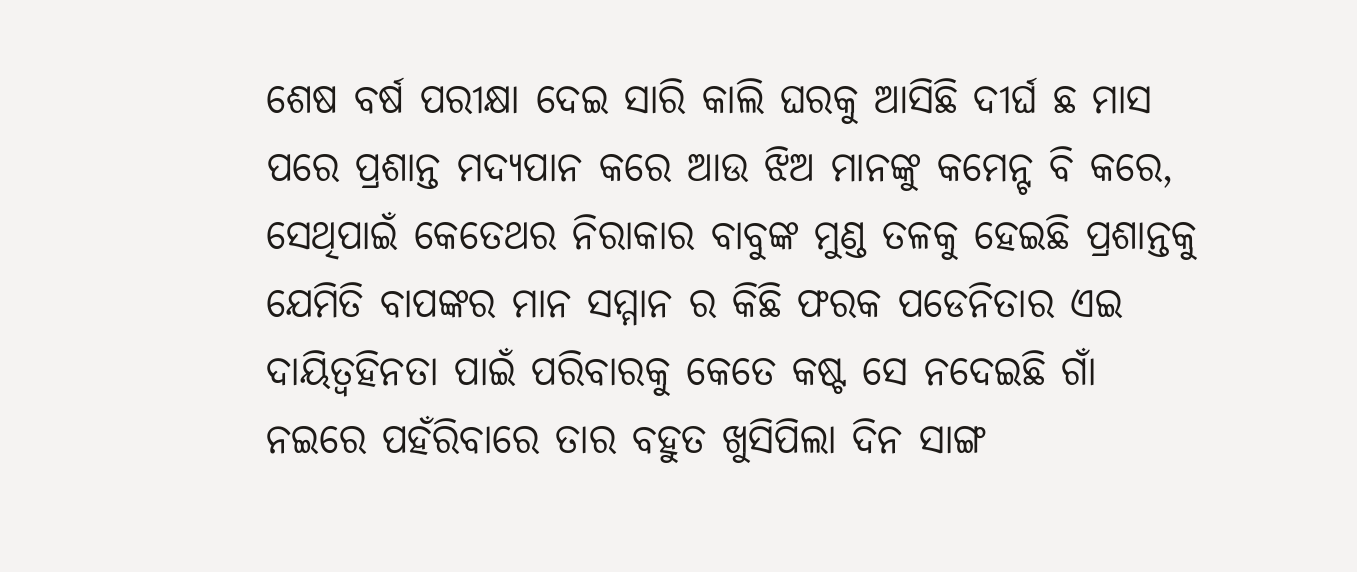ଶେଷ ବର୍ଷ ପରୀକ୍ଷା ଦେଇ ସାରି କାଲି ଘରକୁ ଆସିଛି ଦୀର୍ଘ ଛ ମାସ ପରେ ପ୍ରଶାନ୍ତ ମଦ୍ୟପାନ କରେ ଆଉ ଝିଅ ମାନଙ୍କୁ କମେନ୍ଟ ବି କରେ, ସେଥିପାଇଁ କେତେଥର ନିରାକାର ବାବୁଙ୍କ ମୁଣ୍ଡ ତଳକୁ ହେଇଛି ପ୍ରଶାନ୍ତକୁ ଯେମିତି ବାପଙ୍କର ମାନ ସମ୍ମାନ ର କିଛି ଫରକ ପଡେନିତାର ଏଇ ଦାୟିତ୍ଵହିନତା ପାଇଁ ପରିବାରକୁ କେତେ କଷ୍ଟ ସେ ନଦେଇଛି ଗାଁ ନଇରେ ପହଁରିବାରେ ତାର ବହୁତ ଖୁସିପିଲା ଦିନ ସାଙ୍ଗ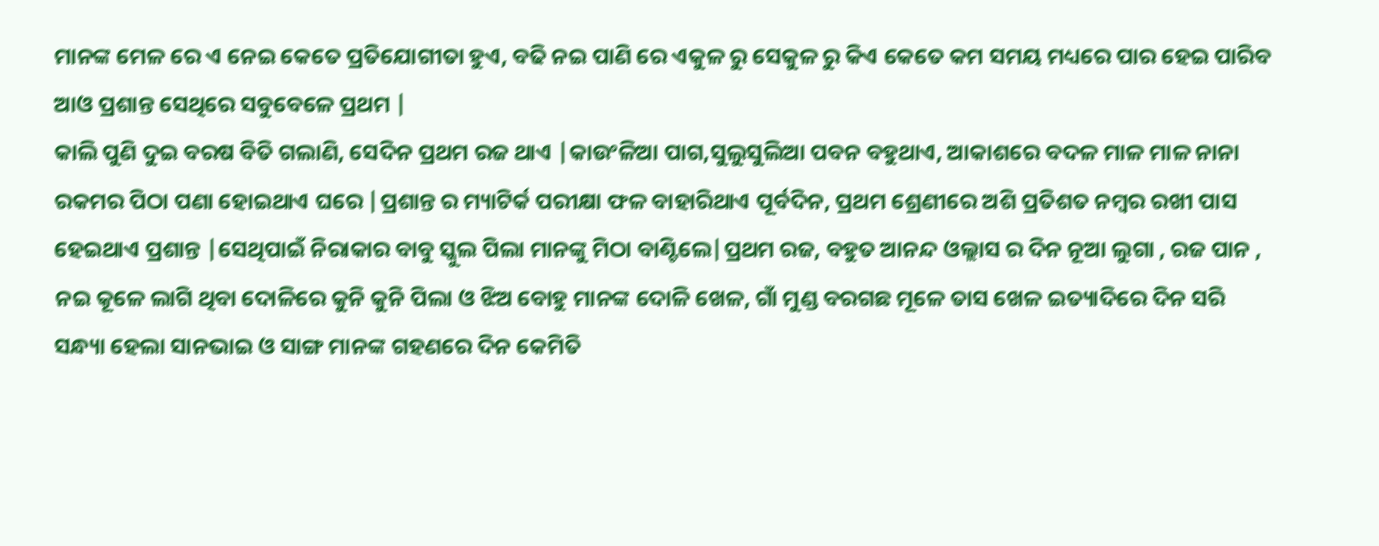ମାନଙ୍କ ମେଳ ରେ ଏ ନେଇ କେତେ ପ୍ରତିଯୋଗୀତା ହୁଏ, ବଢି ନଇ ପାଣି ରେ ଏକୁଳ ରୁ ସେକୁଳ ରୁ କିଏ କେତେ କମ ସମୟ ମଧ୍ୟରେ ପାର ହେଇ ପାରିବ ଆଓ ପ୍ରଶାନ୍ତ ସେଥିରେ ସବୁବେଳେ ପ୍ରଥମ |
କାଲି ପୁଣି ଦୁଇ ବରଷ ବିତି ଗଲାଣି, ସେଦିନ ପ୍ରଥମ ରଜ ଥାଏ |କାଉଂଳିଆ ପାଗ,ସୁଲୁସୁଲିଆ ପବନ ବହୁଥାଏ, ଆକାଶରେ ବଦଳ ମାଳ ମାଳ ନାନା ରକମର ପିଠା ପଣା ହୋଇଥାଏ ଘରେ |ପ୍ରଶାନ୍ତ ର ମ୍ୟାଟିର୍କ ପରୀକ୍ଷା ଫଳ ବାହାରିଥାଏ ପୂର୍ବଦିନ, ପ୍ରଥମ ଶ୍ରେଣୀରେ ଅଶି ପ୍ରତିଶତ ନମ୍ବର ରଖୀ ପାସ ହେଇଥାଏ ପ୍ରଶାନ୍ତ |ସେଥିପାଇଁ ନିରାକାର ବାବୁ ସ୍କୁଲ ପିଲା ମାନଙ୍କୁ ମିଠା ବାଣ୍ଟିଲେ|ପ୍ରଥମ ରଜ, ବହୁତ ଆନନ୍ଦ ଓଲ୍ଲାସ ର ଦିନ ନୂଆ ଲୁଗା , ରଜ ପାନ , ନଇ କୂଳେ ଲାଗି ଥିବା ଦୋଳିରେ କୁନି କୁନି ପିଲା ଓ ଝିଅ ବୋହୁ ମାନଙ୍କ ଦୋଳି ଖେଳ, ଗାଁ ମୁଣ୍ଡ ବରଗଛ ମୂଳେ ତାସ ଖେଳ ଇତ୍ୟାଦିରେ ଦିନ ସରି ସନ୍ଧ୍ୟା ହେଲା ସାନଭାଇ ଓ ସାଙ୍ଗ ମାନଙ୍କ ଗହଣରେ ଦିନ କେମିତି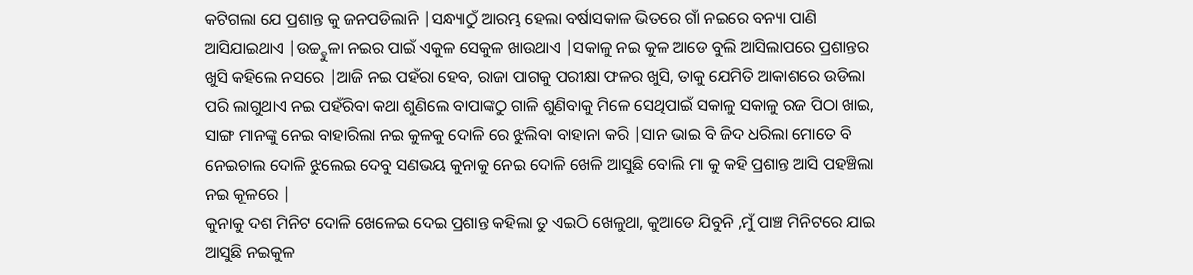କଟିଗଲା ଯେ ପ୍ରଶାନ୍ତ କୁ ଜନପଡିଲାନି |ସନ୍ଧ୍ୟାଠୁଁ ଆରମ୍ଭ ହେଲା ବର୍ଷାସକାଳ ଭିତରେ ଗାଁ ନଇରେ ବନ୍ୟା ପାଣି ଆସିଯାଇଥାଏ |ଉଚ୍ଚ୍ହୁଳା ନଇର ପାଇଁ ଏକୁଳ ସେକୁଳ ଖାଉଥାଏ |ସକାଳୁ ନଇ କୁଳ ଆଡେ ବୁଲି ଆସିଲାପରେ ପ୍ରଶାନ୍ତର ଖୁସି କହିଲେ ନସରେ |ଆଜି ନଇ ପହଁରା ହେବ, ରାଜା ପାଗକୁ ପରୀକ୍ଷା ଫଳର ଖୁସି, ତାକୁ ଯେମିତି ଆକାଶରେ ଉଡିଲା ପରି ଲାଗୁଥାଏ ନଇ ପହଁରିବା କଥା ଶୁଣିଲେ ବାପାଙ୍କଠୁ ଗାଳି ଶୁଣିବାକୁ ମିଳେ ସେଥିପାଇଁ ସକାଳୁ ସକାଳୁ ରଜ ପିଠା ଖାଇ, ସାଙ୍ଗ ମାନଙ୍କୁ ନେଇ ବାହାରିଲା ନଇ କୁଳକୁ ଦୋଳି ରେ ଝୁଲିବା ବାହାନା କରି |ସାନ ଭାଇ ବି ଜିଦ ଧରିଲା ମୋତେ ବି ନେଇଚାଲ ଦୋଳି ଝୁଲେଇ ଦେବୁ ସଣଭୟ କୁନାକୁ ନେଇ ଦୋଳି ଖେଳି ଆସୁଛି ବୋଲି ମା କୁ କହି ପ୍ରଶାନ୍ତ ଆସି ପହଞ୍ଚିଲା ନଇ କୂଳରେ |
କୁନାକୁ ଦଶ ମିନିଟ ଦୋଳି ଖେଳେଇ ଦେଇ ପ୍ରଶାନ୍ତ କହିଲା ତୁ ଏଇଠି ଖେଳୁଥା, କୁଆଡେ ଯିବୁନି ,ମୁଁ ପାଞ୍ଚ ମିନିଟରେ ଯାଇ ଆସୁଛି ନଇକୁଳ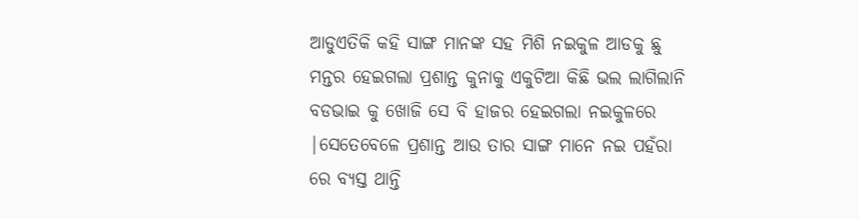ଆଡୁଏତିକି କହି ସାଙ୍ଗ ମାନଙ୍କ ସହ ମିଶି ନଇକୁଳ ଆଡକୁ ଛୁ ମନ୍ତର ହେଇଗଲା ପ୍ରଶାନ୍ତ କୁନାକୁ ଏକୁଟିଆ କିଛି ଭଲ ଲାଗିଲାନି ବଡଭାଇ କୁ ଖୋଜି ସେ ବି ହାଜର ହେଇଗଲା ନଇକୁଳରେ |ସେତେବେଳେ ପ୍ରଶାନ୍ତ ଆଉ ତାର ସାଙ୍ଗ ମାନେ ନଇ ପହଁରା ରେ ବ୍ୟସ୍ତ ଥାନ୍ତି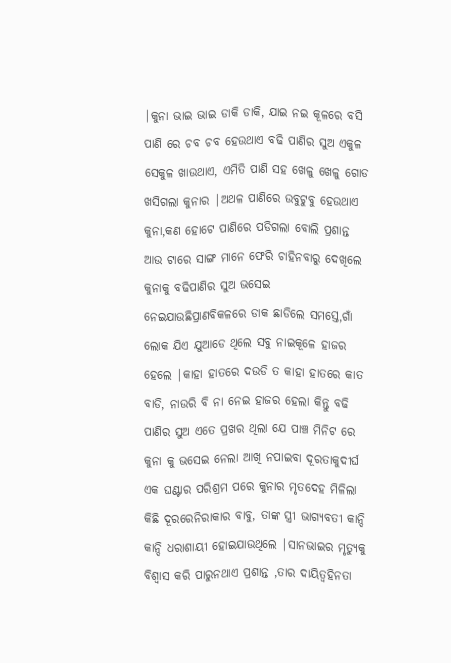|କୁନା ଭାଇ ଭାଇ ଡାକି ଡାକି, ଯାଇ ନଇ କୂଳରେ ବସି ପାଣି ରେ ଚବ ଚବ ହେଉଥାଏ ବଢି ପାଣିର ସୁଅ ଏକୁଳ ସେକୁଳ ଖାଉଥାଏ, ଏମିତି ପାଣି ସହ ଖେଳୁ ଖେଳୁ ଗୋଡ ଖସିଗଲା କୁନାର |ଅଥଳ ପାଣିରେ ଉବୁଟୁବୁ ହେଉଥାଏ କୁନା,କଣ ହୋଟେ ପାଣିରେ ପଡିଗଲା ବୋଲି ପ୍ରଶାନ୍ତ ଆଉ ଟାରେ ସାଙ୍ଗ ମାନେ ଫେରି ଚାହିନବାରୁ ଦେଖିଲେ କୁନାକୁ ବଢିପାଣିର ସୁଅ ଭସେଇ ନେଇଯାଉଛିପ୍ରାଣବିକଳରେ ଡାକ ଛାଡିଲେ ସମସ୍ତେ,ଗାଁ ଲୋକ ଯିଏ ଯୁଆଡେ ଥିଲେ ସବୁ ନାଇକୂଳେ ହାଜର ହେଲେ |କାହା ହାତରେ ଦଉଡି ତ କାହା ହାତରେ କାତ ବାଡି, ନାଉରି ବି ନା ନେଇ ହାଜର ହେଲା କିନ୍ତୁ ବଢି ପାଣିର ସୁଅ ଏତେ ପ୍ରଖର ଥିଲା ଯେ ପାଞ୍ଚ ମିନିଟ ରେ କୁନା କୁ ଭସେଇ ନେଲା ଆଖି ନପାଇବା ଦୂରତାକୁଦୀର୍ଘ ଏକ ଘଣ୍ଟାର ପରିଶ୍ରମ ପରେ କୁନାର ମୃତଦେହ ମିଳିଲା କିଛି ଦୂରରେନିରାକାର ବାବୁ, ତାଙ୍କ ସ୍ତ୍ରୀ ଭାଗ୍ୟବତୀ କାନ୍ଦି କାନ୍ଦି ଧରାଶାୟୀ ହୋଇଯାଉଥିଲେ |ସାନଭାଇର ମୃତ୍ୟୁକୁ ବିଶ୍ବାସ କରି ପାରୁନଥାଏ ପ୍ରଶାନ୍ତ ,ତାର ଦାୟିତ୍ଵହିନତା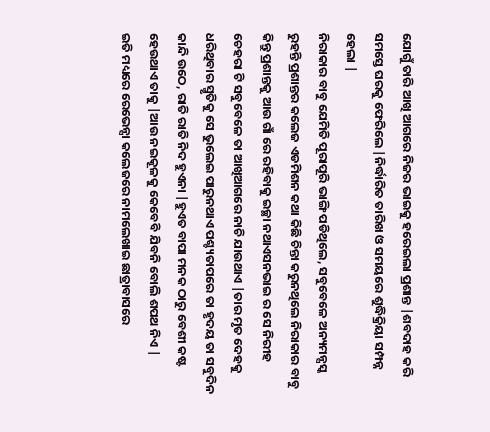ଯୋଗୁଁ ତାରି ଆଖି ଆଗରେ ନିଜର ଭାଇକୁ ହରେଇଲା ପ୍ରଶାନ୍ତ |ଶବଦାହ କରି ସମସ୍ତେ ଘରକୁ ଫେରିଲେ |ନିର୍ଦ୍ଧାରିତ ତାରିଖ ଓ ସମୟରେ ଶୁଦ୍ଧିକ୍ରିୟା ସମ୍ପନ୍ନ ହେଲା |
ନିରାକାର ବାବୁ ଯେମିତି ପୂରାପୂରି ଭାଙ୍ଗି ପଡିଥିଲେ, ସବୁବେଳେ ଅନ୍ୟମନ୍ସସ୍କ ରୁହନ୍ତି ପ୍ରଶାନ୍ତର କଲେଜ ଏଡମିଶନ କଥା କିଛି ଚିନ୍ତା କରୁନଥିଲେ ନିରାକାର ବାବୁ କିନ୍ତୁ ପ୍ରଶାନ୍ତକୁ ଆଉ ଗାଁ ରେ ରହିବାକୁ ଇଚ୍ଛା ନଥାଏସନଭାଇ ର ସେ ନିରୀହ ଚେହରା ଟି ସବୁବେଳେ ତା ଆଖିଆଗରେ ନାଚି ଯାଉଥାଏ |ତାର ମୃତ ଦେହକୁ ଧରିଥିବାର ସ୍ମୃତିକୁ ସେ ଭୁଲେଇ ପାରୁନଥାଏ ପଶ୍ଚ୍ୟତାପରେ ତା ହୃଦୟ ତା ସବୁଦିନ କାନ୍ଦି ଉଠେ, ରାତି ରାତି ନିଦ ହୁଏନା |ହୁଏତ ବାପା ମନକ ଠାରୁ ବେଶୀ କଷ୍ଟ ହେଉଥାଏ ତାକୁ |ଆଉ ନଇକୂଳକୁ କେବେବି ଯିବନି ବୋଲି ଶପଥ ନିଏ |
ଇତି ମଧ୍ୟରେ ରେଭେନ୍ସା କଲେଜରେ ନାମଲେଖାଇ ଛାତ୍ରାବାସରେ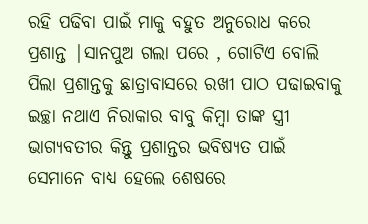ରହି ପଢିବା ପାଇଁ ମାକୁ ବହୁତ ଅନୁରୋଧ କରେ ପ୍ରଶାନ୍ତ |ସାନପୁଅ ଗଲା ପରେ , ଗୋଟିଏ ବୋଲି ପିଲା ପ୍ରଶାନ୍ତକୁ ଛାତ୍ରାବାସରେ ରଖୀ ପାଠ ପଢାଇବାକୁ ଇଚ୍ଛା ନଥାଏ ନିରାକାର ବାବୁ କିମ୍ବା ତାଙ୍କ ସ୍ତ୍ରୀ ଭାଗ୍ୟବତୀର କିନ୍ତୁ ପ୍ରଶାନ୍ତର ଭବିଷ୍ୟତ ପାଇଁ ସେମାନେ ବାଧ୍ୟ ହେଲେ ଶେଷରେ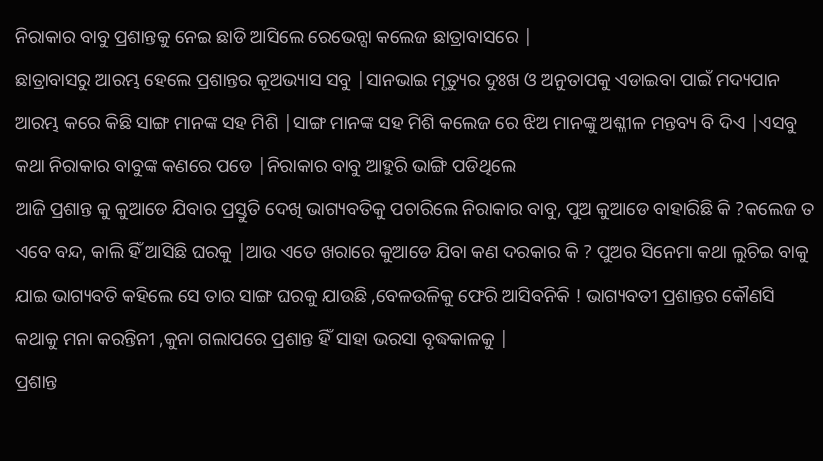ନିରାକାର ବାବୁ ପ୍ରଶାନ୍ତକୁ ନେଇ ଛାଡି ଆସିଲେ ରେଭେନ୍ସା କଲେଜ ଛାତ୍ରାବାସରେ |
ଛାତ୍ରାବାସରୁ ଆରମ୍ଭ ହେଲେ ପ୍ରଶାନ୍ତର କୂଅଭ୍ୟାସ ସବୁ |ସାନଭାଇ ମୃତ୍ୟୁର ଦୁଃଖ ଓ ଅନୁତାପକୁ ଏଡାଇବା ପାଇଁ ମଦ୍ୟପାନ ଆରମ୍ଭ କରେ କିଛି ସାଙ୍ଗ ମାନଙ୍କ ସହ ମିଶି |ସାଙ୍ଗ ମାନଙ୍କ ସହ ମିଶି କଲେଜ ରେ ଝିଅ ମାନଙ୍କୁ ଅଶ୍ଳୀଳ ମନ୍ତବ୍ୟ ବି ଦିଏ |ଏସବୁ କଥା ନିରାକାର ବାବୁଙ୍କ କଣରେ ପଡେ |ନିରାକାର ବାବୁ ଆହୁରି ଭାଙ୍ଗି ପଡିଥିଲେ
ଆଜି ପ୍ରଶାନ୍ତ କୁ କୁଆଡେ ଯିବାର ପ୍ରସ୍ତୁତି ଦେଖି ଭାଗ୍ୟବତିକୁ ପଚାରିଲେ ନିରାକାର ବାବୁ, ପୁଅ କୁଆଡେ ବାହାରିଛି କି ?କଲେଜ ତ ଏବେ ବନ୍ଦ, କାଲି ହିଁ ଆସିଛି ଘରକୁ |ଆଉ ଏତେ ଖରାରେ କୁଆଡେ ଯିବା କଣ ଦରକାର କି ? ପୁଅର ସିନେମା କଥା ଲୁଚିଇ ବାକୁ ଯାଇ ଭାଗ୍ୟବତି କହିଲେ ସେ ତାର ସାଙ୍ଗ ଘରକୁ ଯାଉଛି ,ବେଳଉଳିକୁ ଫେରି ଆସିବନିକି ! ଭାଗ୍ୟବତୀ ପ୍ରଶାନ୍ତର କୌଣସି କଥାକୁ ମନା କରନ୍ତିନୀ ,କୁନା ଗଲାପରେ ପ୍ରଶାନ୍ତ ହିଁ ସାହା ଭରସା ବୃଦ୍ଧକାଳକୁ |
ପ୍ରଶାନ୍ତ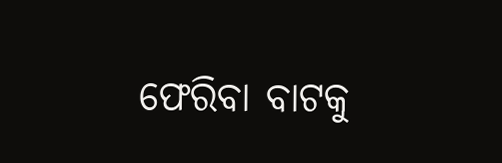ଫେରିବା ବାଟକୁ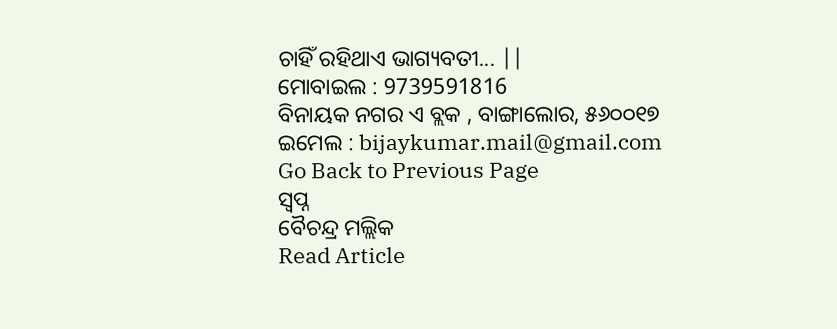ଚାହିଁ ରହିଥାଏ ଭାଗ୍ୟବତୀ... ||
ମୋବାଇଲ : 9739591816
ବିନାୟକ ନଗର ଏ ବ୍ଲକ , ବାଙ୍ଗାଲୋର, ୫୬୦୦୧୭
ଇମେଲ : bijaykumar.mail@gmail.com
Go Back to Previous Page
ସ୍ବପ୍ନ
ବୈଚନ୍ଦ୍ର ମଲ୍ଲିକ
Read Article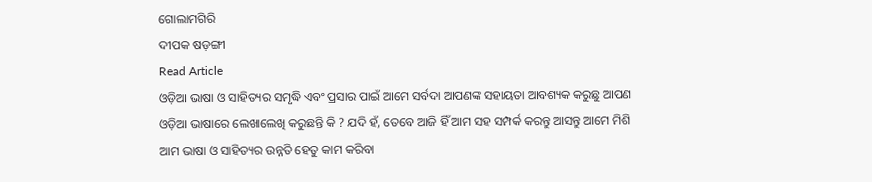ଗୋଲାମଗିରି
ଦୀପକ ଷଡ଼ଙ୍ଗୀ
Read Article
ଓଡ଼ିଆ ଭାଷା ଓ ସାହିତ୍ୟର ସମୃଦ୍ଧି ଏବଂ ପ୍ରସାର ପାଇଁ ଆମେ ସର୍ବଦା ଆପଣଙ୍କ ସହାୟତା ଆବଶ୍ୟକ କରୁଛୁ ଆପଣ ଓଡ଼ିଆ ଭାଷାରେ ଲେଖାଲେଖି କରୁଛନ୍ତି କି ? ଯଦି ହଁ, ତେବେ ଆଜି ହିଁ ଆମ ସହ ସମ୍ପର୍କ କରନ୍ତୁ ଆସନ୍ତୁ ଆମେ ମିଶି ଆମ ଭାଷା ଓ ସାହିତ୍ୟର ଉନ୍ନତି ହେତୁ କାମ କରିବା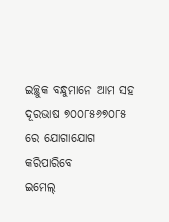ଇଚ୍ଛୁକ ବନ୍ଧୁମାନେ ଆମ ସହ ଦୂରଭାଷ ୭୦୦୮୫୬୭୦୮୫ ରେ ଯୋଗାଯୋଗ କରିପାରିବେ
ଇମେଲ୍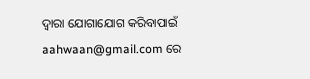ଦ୍ବାରା ଯୋଗାଯୋଗ କରିବାପାଇଁ aahwaan@gmail.com ରେ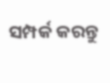ସମ୍ପର୍କ କରନ୍ତୁ